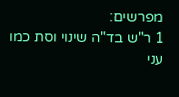מפרשים:
1 ר"ש בד"ה שינוי וסת כמו עני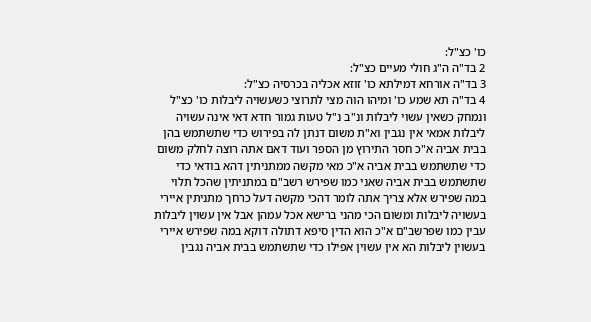כו' כצ"ל:
2 בד"ה ה"ג חולי מעיים כצ"ל:
3 בד"ה אורחא דמילתא כו' זוזא אכליה בכרסיה כצ"ל:
4 בד"ה תא שמע כו' ומיהו הוה מצי לתרוצי כשעשויה ליבלות כו' כצ"ל ונמחק כשאין עשוי ליבלות ונ"ב נ"ל טעות גמור חדא דאי אינה עשויה ליבלות אמאי אין נגבין וא"ת משום דנתן לה בפירוש כדי שתשתמש בהן בבית אביה א"כ חסר התירוץ מן הספר ועוד דאם אתה רוצה לחלק משום כדי שתשתמש בבית אביה א"כ מאי מקשה ממתניתין דהא בודאי כדי שתשתמש בבית אביה שאני כמו שפירש רשב"ם במתניתין שהכל תלוי במה שפירש אלא צריך אתה לומר דהכי מקשה דעל כרחך מתניתין איירי בעשויה ליבלות ומשום הכי מהני ברישא אכל עמהן אבל אין עשוין ליבלות עבין כמו שפרשב"ם א"כ הוא הדין סיפא דתולה דוקא במה שפירש איירי בעשוין ליבלות הא אין עשוין אפילו כדי שתשתמש בבית אביה נגבין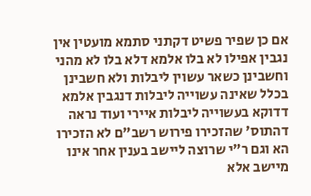אם כן שפיר פשיט דקתני סתמא מועטין אין נגבין אפילו לא בלו אלמא דלא בלו לא מהני וחשבינן כשאר עשוין ליבלות ולא חשבינן בכלל שאינה עשוייה ליבלות דנגבין אלמא דדוקא בעשוייה ליבלות איירי ועוד נראה דהתוס' שהזכירו פירוש רשב"ם לא הזכירו הא וגם ר"י שרוצה ליישב בענין אחר אינו מיישב אלא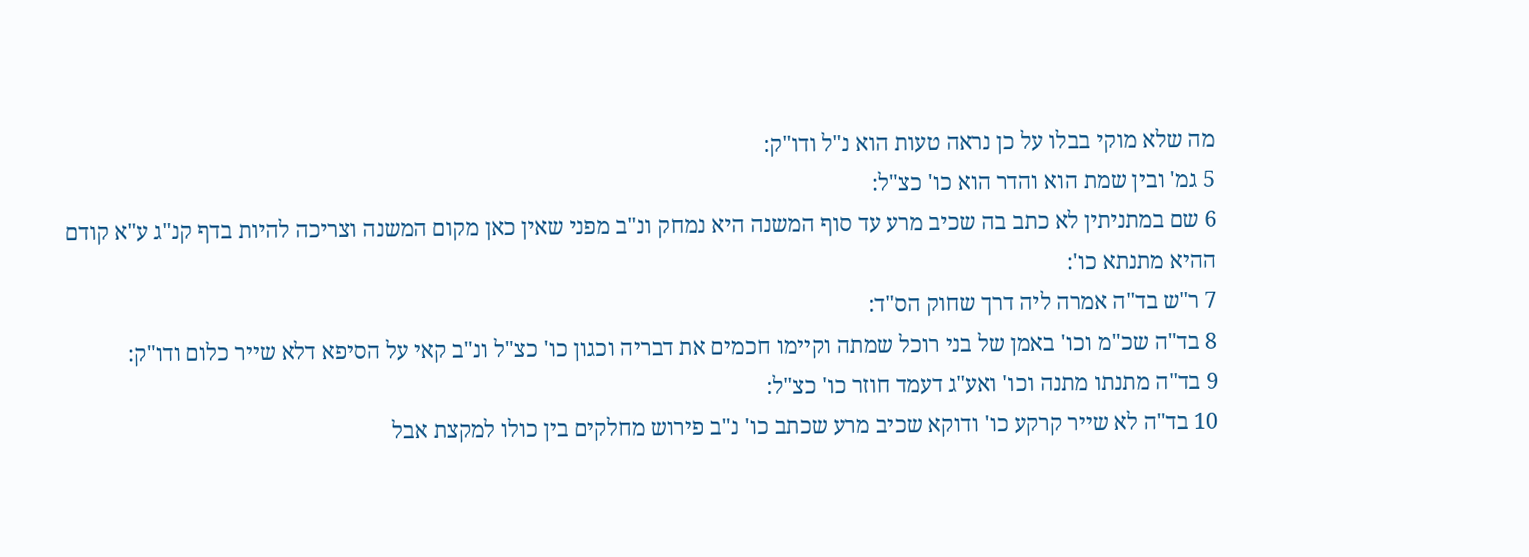מה שלא מוקי בבלו על כן נראה טעות הוא נ"ל ודו"ק:
5 גמ' ובין שמת הוא והדר הוא כו' כצ"ל:
6 שם במתניתין לא כתב בה שכיב מרע עד סוף המשנה היא נמחק ונ"ב מפני שאין כאן מקום המשנה וצריכה להיות בדף קנ"ג ע"א קודם ההיא מתנתא כו':
7 ר"ש בד"ה אמרה ליה דרך שחוק הס"ד:
8 בד"ה שכ"מ וכו' באמן של בני רוכל שמתה וקיימו חכמים את דבריה וכגון כו' כצ"ל ונ"ב קאי על הסיפא דלא שייר כלום ודו"ק:
9 בד"ה מתנתו מתנה וכו' ואע"ג דעמד חוזר כו' כצ"ל:
10 בד"ה לא שייר קרקע כו' ודוקא שכיב מרע שכתב כו' נ"ב פירוש מחלקים בין כולו למקצת אבל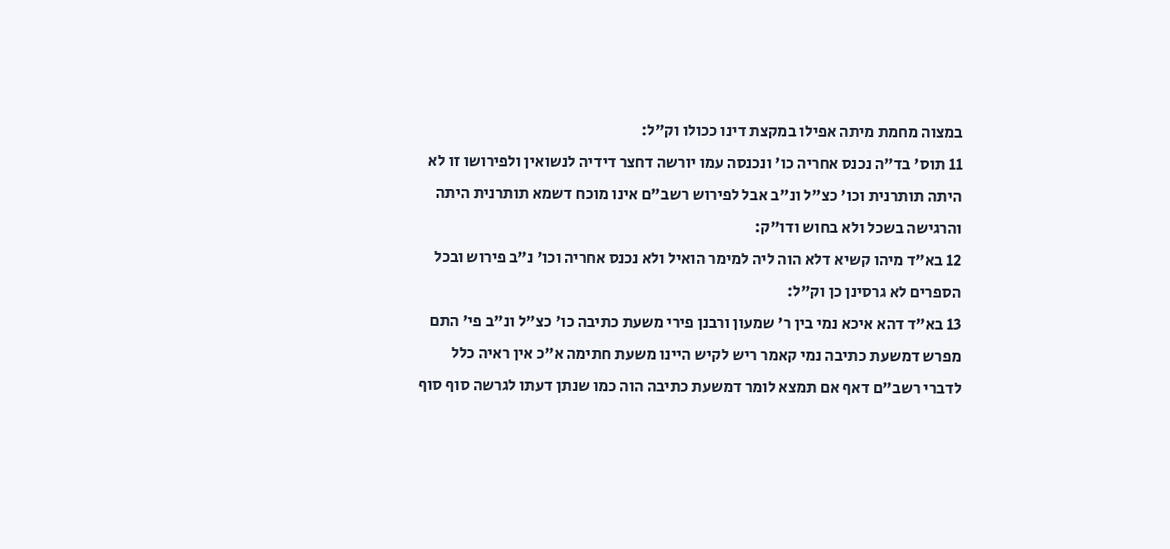במצוה מחמת מיתה אפילו במקצת דינו ככולו וק"ל:
11 תוס' בד"ה נכנס אחריה כו' ונכנסה עמו יורשה דחצר דידיה לנשואין ולפירושו זו לא היתה תותרנית וכו' כצ"ל ונ"ב אבל לפירוש רשב"ם אינו מוכח דשמא תותרנית היתה והרגישה בשכל ולא בחוש ודו"ק:
12 בא"ד מיהו קשיא דלא הוה ליה למימר הואיל ולא נכנס אחריה וכו' נ"ב פירוש ובכל הספרים לא גרסינן כן וק"ל:
13 בא"ד דהא איכא נמי בין ר' שמעון ורבנן פירי משעת כתיבה כו' כצ"ל ונ"ב פי' התם מפרש דמשעת כתיבה נמי קאמר ריש לקיש היינו משעת חתימה א"כ אין ראיה כלל לדברי רשב"ם דאף אם תמצא לומר דמשעת כתיבה הוה כמו שנתן דעתו לגרשה סוף סוף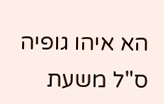הא איהו גופיה ס"ל משעת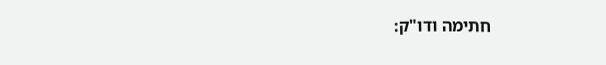חתימה ודו"ק: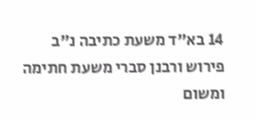14 בא"ד משעת כתיבה נ"ב פירוש ורבנן סברי משעת חתימה ומשום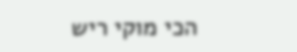הכי מוקי ריש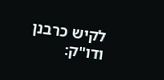לקיש כרבנן ודו"ק: